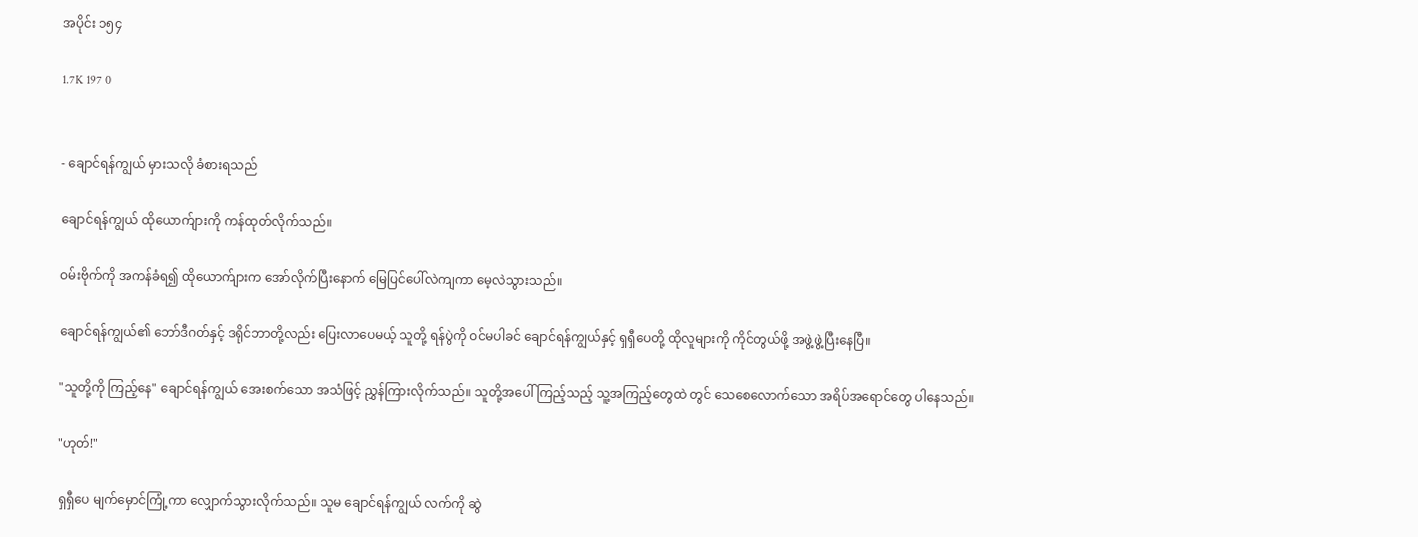အပိုင်း ၁၅၄

1.7K 197 0


- ချောင်ရန်ကျွယ် မှားသလို ခံစားရသည်

ချောင်ရန်ကျွယ် ထိုယောက်ျားကို ကန်ထုတ်လိုက်သည်။

ဝမ်းဗိုက်ကို အကန်ခံရ၍ ထိုယောက်ျားက အော်လိုက်ပြီးနောက် မြေပြင်ပေါ်လဲကျကာ မေ့လဲသွားသည်။

ချောင်ရန်ကျွယ်၏ ဘော်ဒီဂတ်နှင့် ဒရိုင်ဘာတို့လည်း ပြေးလာပေမယ့် သူတို့ ရန်ပွဲကို ဝင်မပါခင် ချောင်ရန်ကျွယ်နှင့် ရှရှီပေတို့ ထိုလူများကို ကိုင်တွယ်ဖို့ အဖွဲ့ဖွဲ့ပြီးနေပြီ။

"သူတို့ကို ကြည့်နေ" ချောင်ရန်ကျွယ် အေးစက်သော အသံဖြင့် ညွှန်ကြားလိုက်သည်။ သူတို့အပေါ်ကြည့်သည့် သူ့အကြည့်တွေထဲ တွင် သေစေလောက်သော အရိပ်အရောင်တွေ ပါနေသည်။

"ဟုတ်!"

ရှရှီပေ မျက်မှောင်ကြုံ့ကာ လျှောက်သွားလိုက်သည်။ သူမ ချောင်ရန်ကျွယ် လက်ကို ဆွဲ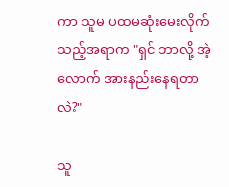ကာ သူမ ပထမဆုံးမေးလိုက်သည့်အရာက "ရှင် ဘာလို့ အဲ့လောက် အားနည်းနေရတာလဲ?"

သူ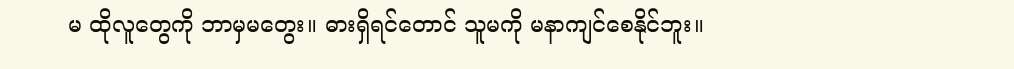မ ထိုလူတွေကို ဘာမှမတွေး။ ဓားရှိရင်တောင် သူမကို မနာကျင်စေနိုင်ဘူး။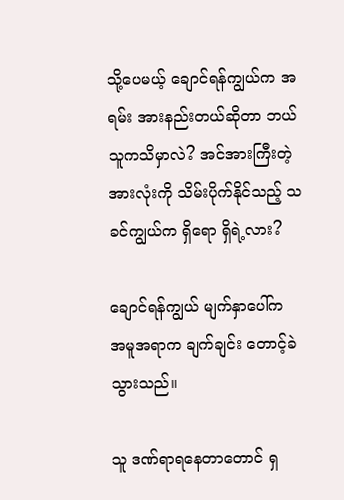သို့ပေမယ့် ချောင်ရန်ကျွယ်က အရမ်း အားနည်းတယ်ဆိုတာ ဘယ်သူကသိမှာလဲ? အင်အားကြီးတဲ့ အားလုံးကို သိမ်းပိုက်နိုင်သည့် သခင်ကျွယ်က ရှိရော ရှိရဲ့လား?

ချောင်ရန်ကျွယ် မျက်နှာပေါ်က အမူအရာက ချက်ချင်း တောင့်ခဲသွားသည်။

သူ ဒဏ်ရာရနေတာတောင် ရှ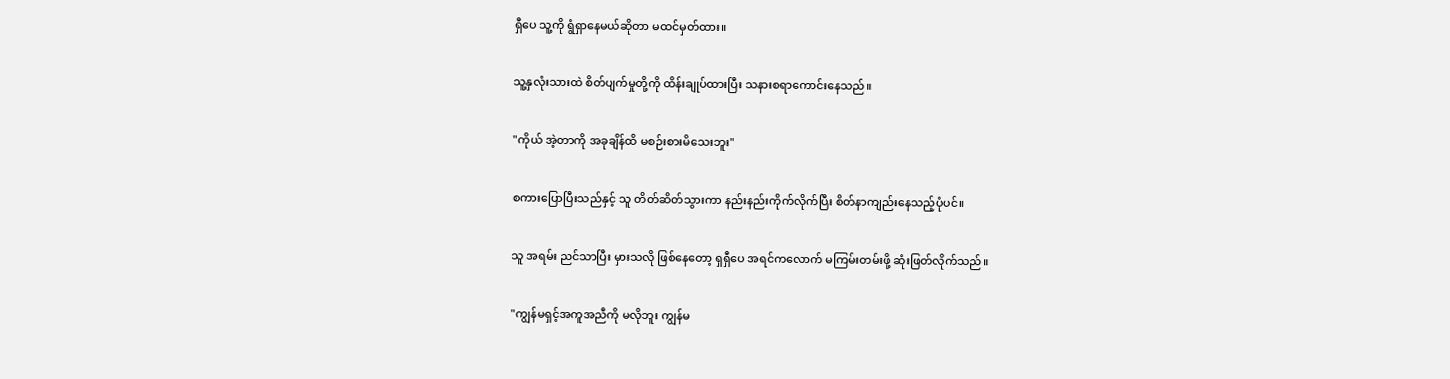ရှီပေ သူ့ကို ရွံရှာနေမယ်ဆိုတာ မထင်မှတ်ထား။

သူ့နှလုံးသားထဲ စိတ်ပျက်မှုတို့ကို ထိန်းချုပ်ထားပြီး သနားစရာကောင်းနေသည်။

"ကိုယ် အဲ့တာကို အခုချိန်ထိ မစဉ်းစားမိသေးဘူး"

စကားပြောပြီးသည်နှင့် သူ တိတ်ဆိတ်သွားကာ နည်းနည်းကိုက်လိုက်ပြီး စိတ်နာကျည်းနေသည့်ပုံပင်။

သူ အရမ်း ညင်သာပြီး မှားသလို ဖြစ်နေတော့ ရှရှီပေ အရင်ကလောက် မကြမ်းတမ်းဖို့ ဆုံးဖြတ်လိုက်သည်။

"ကျွန်မရှင့်အကူအညီကို မလိုဘူး ကျွန်မ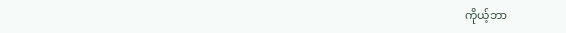ကိုယ့်ဘာ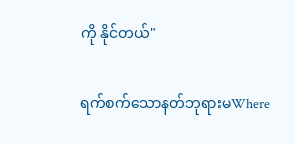ကို နိုင်တယ်"

ရက်စက်သောနတ်ဘုရားမWhere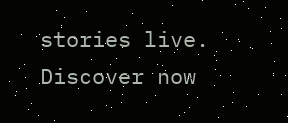stories live. Discover now